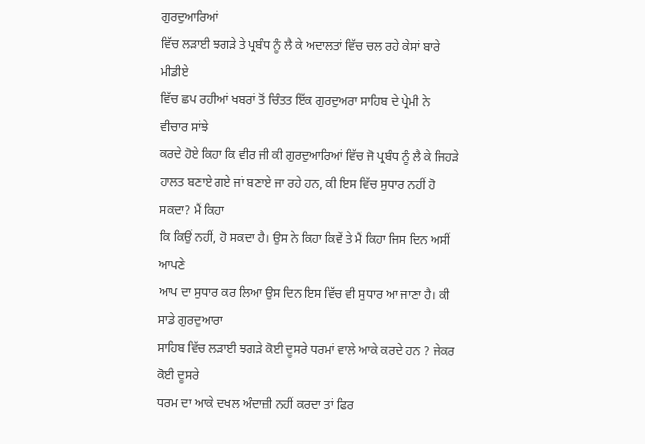ਗੁਰਦੁਆਰਿਆਂ
ਵਿੱਚ ਲੜਾਈ ਝਗੜੇ ਤੇ ਪ੍ਰਬੰਧ ਨੂੰ ਲੈ ਕੇ ਅਦਾਲਤਾਂ ਵਿੱਚ ਚਲ ਰਹੇ ਕੇਸਾਂ ਬਾਰੇ ਮੀਡੀਏ
ਵਿੱਚ ਛਪ ਰਹੀਆਂ ਖਬਰਾਂ ਤੋਂ ਚਿੰਤਤ ਇੱਕ ਗੁਰਦੁਅਰਾ ਸਾਹਿਬ ਦੇ ਪ੍ਰੇਮੀ ਨੇ ਵੀਚਾਰ ਸਾਂਝੇ
ਕਰਦੇ ਹੋਏ ਕਿਹਾ ਕਿ ਵੀਰ ਜੀ ਕੀ ਗੁਰਦੁਆਰਿਆਂ ਵਿੱਚ ਜੋ ਪ੍ਰਬੰਧ ਨੂੰ ਲੈ ਕੇ ਜਿਹੜੇ
ਹਾਲਤ ਬਣਾਏ ਗਏ ਜਾਂ ਬਣਾਏ ਜਾ ਰਹੇ ਹਨ, ਕੀ ਇਸ ਵਿੱਚ ਸੁਧਾਰ ਨਹੀਂ ਹੋ ਸਕਦਾ? ਮੈਂ ਕਿਹਾ
ਕਿ ਕਿਉਂ ਨਹੀਂ, ਹੋ ਸਕਦਾ ਹੈ। ਉਸ ਨੇ ਕਿਹਾ ਕਿਵੇਂ ਤੇ ਮੈਂ ਕਿਹਾ ਜਿਸ ਦਿਨ ਅਸੀਂ ਆਪਣੇ
ਆਪ ਦਾ ਸੁਧਾਰ ਕਰ ਲਿਆ ਉਸ ਦਿਨ ਇਸ ਵਿੱਚ ਵੀ ਸੁਧਾਰ ਆ ਜਾਣਾ ਹੈ। ਕੀ ਸਾਡੇ ਗੁਰਦੁਆਰਾ
ਸਾਹਿਬ ਵਿੱਚ ਲੜਾਈ ਝਗੜੇ ਕੋਈ ਦੂਸਰੇ ਧਰਮਾਂ ਵਾਲੇ ਆਕੇ ਕਰਦੇ ਹਨ ? ਜੇਕਰ ਕੋਈ ਦੂਸਰੇ
ਧਰਮ ਦਾ ਆਕੇ ਦਖਲ ਅੰਦਾਜ਼ੀ ਨਹੀਂ ਕਰਦਾ ਤਾਂ ਫਿਰ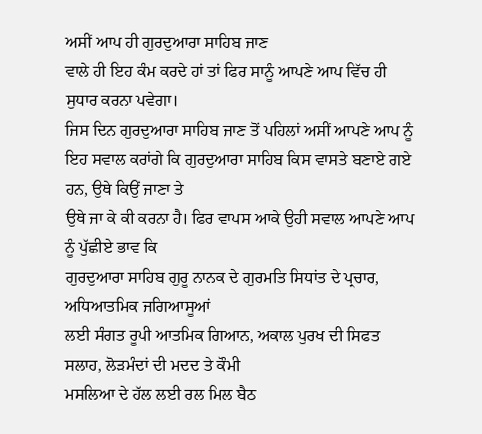ਅਸੀਂ ਆਪ ਹੀ ਗੁਰਦੁਆਰਾ ਸਾਹਿਬ ਜਾਣ
ਵਾਲੇ ਹੀ ਇਹ ਕੰਮ ਕਰਦੇ ਹਾਂ ਤਾਂ ਫਿਰ ਸਾਨੂੰ ਆਪਣੇ ਆਪ ਵਿੱਚ ਹੀ ਸੁਧਾਰ ਕਰਨਾ ਪਵੇਗਾ।
ਜਿਸ ਦਿਨ ਗੁਰਦੁਆਰਾ ਸਾਹਿਬ ਜਾਣ ਤੋਂ ਪਹਿਲਾਂ ਅਸੀਂ ਆਪਣੇ ਆਪ ਨੂੰ
ਇਹ ਸਵਾਲ ਕਰਾਂਗੇ ਕਿ ਗੁਰਦੁਆਰਾ ਸਾਹਿਬ ਕਿਸ ਵਾਸਤੇ ਬਣਾਏ ਗਏ ਹਨ, ਉਥੇ ਕਿਉਂ ਜਾਣਾ ਤੇ
ਉਥੇ ਜਾ ਕੇ ਕੀ ਕਰਨਾ ਹੈ। ਫਿਰ ਵਾਪਸ ਆਕੇ ਉਹੀ ਸਵਾਲ ਆਪਣੇ ਆਪ ਨੂੰ ਪੁੱਛੀਏ ਭਾਵ ਕਿ
ਗੁਰਦੁਆਰਾ ਸਾਹਿਬ ਗੁਰੂ ਨਾਨਕ ਦੇ ਗੁਰਮਤਿ ਸਿਧਾਂਤ ਦੇ ਪ੍ਰਚਾਰ, ਅਧਿਆਤਮਿਕ ਜਗਿਆਸੂਆਂ
ਲਈ ਸੰਗਤ ਰੂਪੀ ਆਤਮਿਕ ਗਿਆਨ, ਅਕਾਲ ਪੁਰਖ ਦੀ ਸਿਫਤ ਸਲਾਹ, ਲੋੜਮੰਦਾਂ ਦੀ ਮਦਦ ਤੇ ਕੌਮੀ
ਮਸਲਿਆ ਦੇ ਹੱਲ ਲਈ ਰਲ ਮਿਲ ਬੈਠ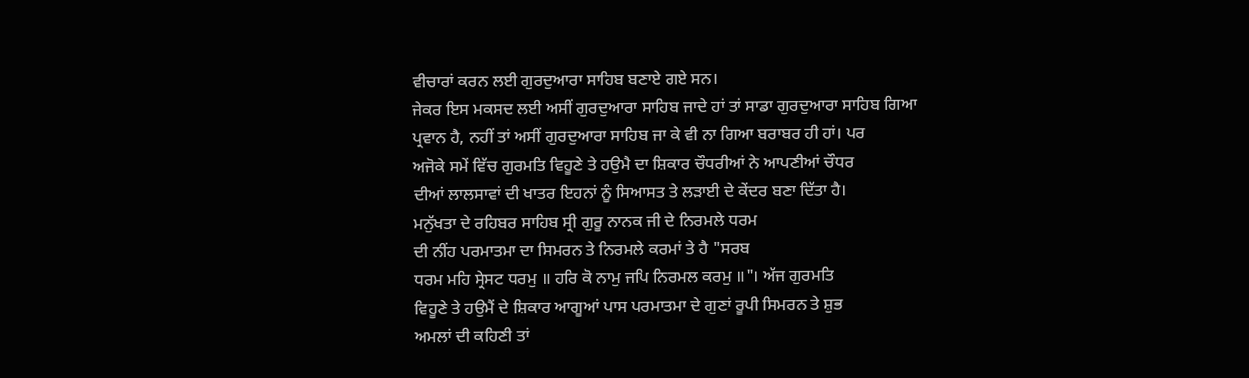ਵੀਚਾਰਾਂ ਕਰਨ ਲਈ ਗੁਰਦੁਆਰਾ ਸਾਹਿਬ ਬਣਾਏ ਗਏ ਸਨ।
ਜੇਕਰ ਇਸ ਮਕਸਦ ਲਈ ਅਸੀਂ ਗੁਰਦੁਆਰਾ ਸਾਹਿਬ ਜਾਦੇ ਹਾਂ ਤਾਂ ਸਾਡਾ ਗੁਰਦੁਆਰਾ ਸਾਹਿਬ ਗਿਆ
ਪ੍ਰਵਾਨ ਹੈ, ਨਹੀਂ ਤਾਂ ਅਸੀਂ ਗੁਰਦੁਆਰਾ ਸਾਹਿਬ ਜਾ ਕੇ ਵੀ ਨਾ ਗਿਆ ਬਰਾਬਰ ਹੀ ਹਾਂ। ਪਰ
ਅਜੋਕੇ ਸਮੇਂ ਵਿੱਚ ਗੁਰਮਤਿ ਵਿਹੂਣੇ ਤੇ ਹਉਮੈ ਦਾ ਸ਼ਿਕਾਰ ਚੌਧਰੀਆਂ ਨੇ ਆਪਣੀਆਂ ਚੌਧਰ
ਦੀਆਂ ਲਾਲਸਾਵਾਂ ਦੀ ਖਾਤਰ ਇਹਨਾਂ ਨੂੰ ਸਿਆਸਤ ਤੇ ਲੜਾਈ ਦੇ ਕੇਂਦਰ ਬਣਾ ਦਿੱਤਾ ਹੈ।
ਮਨੁੱਖਤਾ ਦੇ ਰਹਿਬਰ ਸਾਹਿਬ ਸ੍ਰੀ ਗੁਰੂ ਨਾਨਕ ਜੀ ਦੇ ਨਿਰਮਲੇ ਧਰਮ
ਦੀ ਨੀਂਹ ਪਰਮਾਤਮਾ ਦਾ ਸਿਮਰਨ ਤੇ ਨਿਰਮਲੇ ਕਰਮਾਂ ਤੇ ਹੈ "ਸਰਬ
ਧਰਮ ਮਹਿ ਸ੍ਰੇਸਟ ਧਰਮੁ ॥ ਹਰਿ ਕੋ ਨਾਮੁ ਜਪਿ ਨਿਰਮਲ ਕਰਮੁ ॥"। ਅੱਜ ਗੁਰਮਤਿ
ਵਿਹੂਣੇ ਤੇ ਹਉਮੈਂ ਦੇ ਸ਼ਿਕਾਰ ਆਗੂਆਂ ਪਾਸ ਪਰਮਾਤਮਾ ਦੇ ਗੁਣਾਂ ਰੂਪੀ ਸਿਮਰਨ ਤੇ ਸ਼ੁਭ
ਅਮਲਾਂ ਦੀ ਕਹਿਣੀ ਤਾਂ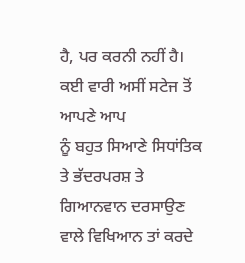ਹੈ, ਪਰ ਕਰਨੀ ਨਹੀਂ ਹੈ। ਕਈ ਵਾਰੀ ਅਸੀਂ ਸਟੇਜ ਤੋਂ ਆਪਣੇ ਆਪ
ਨੂੰ ਬਹੁਤ ਸਿਆਣੇ ਸਿਧਾਂਤਿਕ ਤੇ ਭੱਦਰਪਰਸ਼ ਤੇ ਗਿਆਨਵਾਨ ਦਰਸਾਉਣ ਵਾਲੇ ਵਿਖਿਆਨ ਤਾਂ ਕਰਦੇ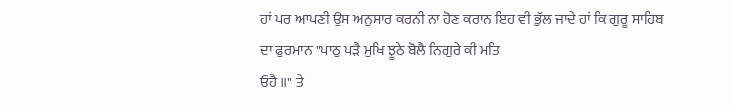ਹਾਂ ਪਰ ਆਪਣੀ ਉਸ ਅਨੁਸਾਰ ਕਰਨੀ ਨਾ ਹੋਣ ਕਰਾਨ ਇਹ ਵੀ ਭੁੱਲ ਜਾਦੇ ਹਾਂ ਕਿ ਗੁਰੂ ਸਾਹਿਬ
ਦਾ ਫੁਰਮਾਨ "ਪਾਠੁ ਪੜੈ ਮੁਖਿ ਝੂਠੇ ਬੋਲੈ ਨਿਗੁਰੇ ਕੀ ਮਤਿ
ਓਹੈ ॥" ਤੇ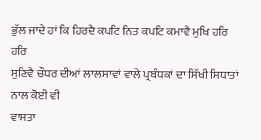ਭੁੱਲ ਜਾਦੇ ਹਾਂ ਕਿ ਹਿਰਦੈ ਕਪਟਿ ਨਿਤ ਕਪਟਿ ਕਮਾਵੈ ਮੁਖਿ ਹਰਿ ਹਰਿ
ਸੁਣਿਵੈ ਚੌਧਰ ਦੀਆਂ ਲਾਲਸਾਵਾਂ ਵਾਲੇ ਪ੍ਰਬੰਧਕਾਂ ਦਾ ਸਿੱਖੀ ਸਿਧਾਤਾਂ ਨਾਲ ਕੋਈ ਵੀ
ਵਾਸਤਾ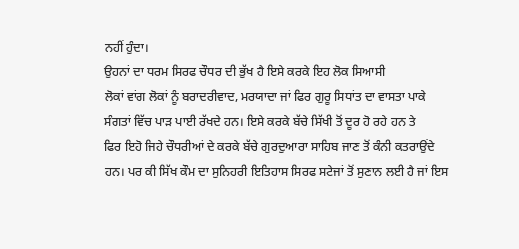ਨਹੀਂ ਹੁੰਦਾ।
ਉਹਨਾਂ ਦਾ ਧਰਮ ਸਿਰਫ ਚੌਧਰ ਦੀ ਭੁੱਖ ਹੈ ਇਸੇ ਕਰਕੇ ਇਹ ਲੋਕ ਸਿਆਸੀ
ਲੋਕਾਂ ਵਾਂਗ ਲੋਕਾਂ ਨੂੰ ਬਰਾਦਰੀਵਾਦ, ਮਰਯਾਦਾ ਜਾਂ ਫਿਰ ਗੁਰੂ ਸਿਧਾਂਤ ਦਾ ਵਾਸਤਾ ਪਾਕੇ
ਸੰਗਤਾਂ ਵਿੱਚ ਪਾੜ ਪਾਈ ਰੱਖਦੇ ਹਨ। ਇਸੇ ਕਰਕੇ ਬੱਚੇ ਸਿੱਖੀ ਤੋਂ ਦੂਰ ਹੋ ਰਹੇ ਹਨ ਤੇ
ਫਿਰ ਇਹੋ ਜਿਹੇ ਚੌਧਰੀਆਂ ਦੇ ਕਰਕੇ ਬੱਚੇ ਗੁਰਦੁਆਰਾ ਸਾਹਿਬ ਜਾਣ ਤੋਂ ਕੰਨੀ ਕਤਰਾਉਂਦੇ
ਹਨ। ਪਰ ਕੀ ਸਿੱਖ ਕੌਮ ਦਾ ਸੁਨਿਹਰੀ ਇਤਿਹਾਸ ਸਿਰਫ ਸਟੇਜਾਂ ਤੋਂ ਸੁਣਾਨ ਲਈ ਹੈ ਜਾਂ ਇਸ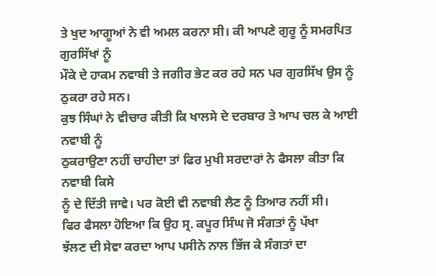ਤੇ ਖੁਦ ਆਗੂਆਂ ਨੇ ਵੀ ਅਮਲ ਕਰਨਾ ਸੀ। ਕੀ ਆਪਣੇ ਗੁਰੂ ਨੂੰ ਸਮਰਪਿਤ ਗੁਰਸਿੱਖਾਂ ਨੂੰ
ਮੌਕੇ ਦੇ ਹਾਕਮ ਨਵਾਬੀ ਤੇ ਜਗੀਰ ਭੇਟ ਕਰ ਰਹੇ ਸਨ ਪਰ ਗੁਰਸਿੱਖ ਉਸ ਨੂੰ ਠੁਕਰਾ ਰਹੇ ਸਨ।
ਕੁਝ ਸਿੰਘਾਂ ਨੇ ਵੀਚਾਰ ਕੀਤੀ ਕਿ ਖਾਲਸੇ ਦੇ ਦਰਬਾਰ ਤੇ ਆਪ ਚਲ ਕੇ ਆਈ ਨਵਾਬੀ ਨੂੰ
ਠੁਕਰਾਉਣਾ ਨਹੀਂ ਚਾਹੀਦਾ ਤਾਂ ਫਿਰ ਮੁਖੀ ਸਰਦਾਰਾਂ ਨੇ ਫੈਸਲਾ ਕੀਤਾ ਕਿ ਨਵਾਬੀ ਕਿਸੇ
ਨੂੰ ਦੇ ਦਿੱਤੀ ਜਾਵੇ। ਪਰ ਕੋਈ ਵੀ ਨਵਾਬੀ ਲੈਣ ਨੂੰ ਤਿਆਰ ਨਹੀਂ ਸੀ।
ਫਿਰ ਫੈਸਲਾ ਹੋਇਆ ਕਿ ਉਹ ਸ੍ਰ. ਕਪੂਰ ਸਿੰਘ ਜੋ ਸੰਗਤਾਂ ਨੂੰ ਪੱਖਾ
ਝੱਲਣ ਦੀ ਸੇਵਾ ਕਰਦਾ ਆਪ ਪਸੀਨੇ ਨਾਲ ਭਿੱਜ ਕੇ ਸੰਗਤਾਂ ਦਾ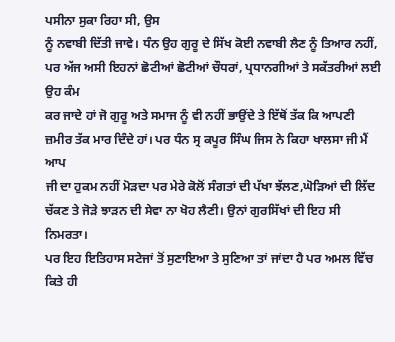ਪਸੀਨਾ ਸੁਕਾ ਰਿਹਾ ਸੀ, ਉਸ
ਨੂੰ ਨਵਾਬੀ ਦਿੱਤੀ ਜਾਵੇ। ਧੰਨ ਉਹ ਗੁਰੂ ਦੇ ਸਿੱਖ ਕੋਈ ਨਵਾਬੀ ਲੈਣ ਨੂੰ ਤਿਆਰ ਨਹੀਂ,
ਪਰ ਅੱਜ ਅਸੀ ਇਹਨਾਂ ਛੋਟੀਆਂ ਛੋਟੀਆਂ ਚੌਧਰਾਂ, ਪ੍ਰਧਾਨਗੀਆਂ ਤੇ ਸਕੱਤਰੀਆਂ ਲਈ ਉਹ ਕੰਮ
ਕਰ ਜਾਦੇ ਹਾਂ ਜੋ ਗੁਰੂ ਅਤੇ ਸਮਾਜ ਨੂੰ ਵੀ ਨਹੀਂ ਭਾਉਂਦੇ ਤੇ ਇੱਥੋਂ ਤੱਕ ਕਿ ਆਪਣੀ
ਜ਼ਮੀਰ ਤੱਕ ਮਾਰ ਦਿੰਦੇ ਹਾਂ। ਪਰ ਧੰਨ ਸ੍ਰ ਕਪੂਰ ਸਿੰਘ ਜਿਸ ਨੇ ਕਿਹਾ ਖਾਲਸਾ ਜੀ ਮੈਂ ਆਪ
ਜੀ ਦਾ ਹੁਕਮ ਨਹੀਂ ਮੋੜਦਾ ਪਰ ਮੇਰੇ ਕੋਲੋਂ ਸੰਗਤਾਂ ਦੀ ਪੱਖਾ ਝੱਲਣ,ਘੋੜਿਆਂ ਦੀ ਲਿੱਦ
ਚੱਕਣ ਤੇ ਜੋੜੇ ਝਾੜਨ ਦੀ ਸੇਵਾ ਨਾ ਖੋਹ ਲੈਣੀ। ਉਨਾਂ ਗੁਰਸਿੱਖਾਂ ਦੀ ਇਹ ਸੀ ਨਿਮਰਤਾ।
ਪਰ ਇਹ ਇਤਿਹਾਸ ਸਟੇਜਾਂ ਤੋਂ ਸੁਣਾਇਆ ਤੇ ਸੁਣਿਆ ਤਾਂ ਜਾਂਦਾ ਹੈ ਪਰ ਅਮਲ ਵਿੱਚ ਕਿਤੇ ਹੀ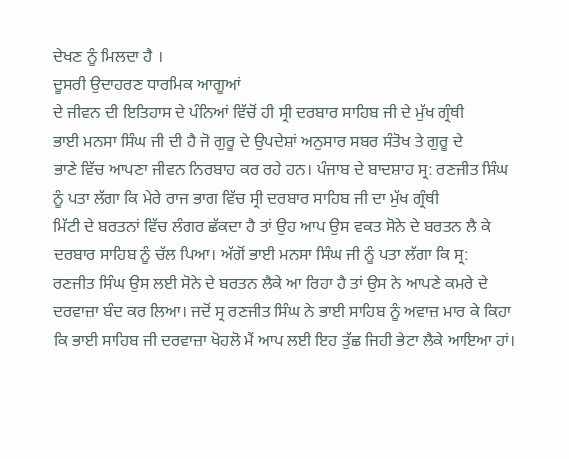ਦੇਖਣ ਨੂੰ ਮਿਲਦਾ ਹੈ ।
ਦੂਸਰੀ ਉਦਾਹਰਣ ਧਾਰਮਿਕ ਆਗੂਆਂ
ਦੇ ਜੀਵਨ ਦੀ ਇਤਿਹਾਸ ਦੇ ਪੰਨਿਆਂ ਵਿੱਚੋਂ ਹੀ ਸ੍ਰੀ ਦਰਬਾਰ ਸਾਹਿਬ ਜੀ ਦੇ ਮੁੱਖ ਗ੍ਰੰਥੀ
ਭਾਈ ਮਨਸਾ ਸਿੰਘ ਜੀ ਦੀ ਹੈ ਜੋ ਗੁਰੂ ਦੇ ਉਪਦੇਸ਼ਾਂ ਅਨੁਸਾਰ ਸਬਰ ਸੰਤੋਖ ਤੇ ਗੁਰੂ ਦੇ
ਭਾਣੇ ਵਿੱਚ ਆਪਣਾ ਜੀਵਨ ਨਿਰਬਾਹ ਕਰ ਰਹੇ ਹਨ। ਪੰਜਾਬ ਦੇ ਬਾਦਸ਼ਾਹ ਸ੍ਰ: ਰਣਜੀਤ ਸਿੰਘ
ਨੂੰ ਪਤਾ ਲੱਗਾ ਕਿ ਮੇਰੇ ਰਾਜ ਭਾਗ ਵਿੱਚ ਸ੍ਰੀ ਦਰਬਾਰ ਸਾਹਿਬ ਜੀ ਦਾ ਮੁੱਖ ਗ੍ਰੰਥੀ
ਮਿੱਟੀ ਦੇ ਬਰਤਨਾਂ ਵਿੱਚ ਲੰਗਰ ਛੱਕਦਾ ਹੈ ਤਾਂ ਉਹ ਆਪ ਉਸ ਵਕਤ ਸੋਨੇ ਦੇ ਬਰਤਨ ਲੈ ਕੇ
ਦਰਬਾਰ ਸਾਹਿਬ ਨੂੰ ਚੱਲ ਪਿਆ। ਅੱਗੋਂ ਭਾਈ ਮਨਸਾ ਸਿੰਘ ਜੀ ਨੂੰ ਪਤਾ ਲੱਗਾ ਕਿ ਸ੍ਰ:
ਰਣਜੀਤ ਸਿੰਘ ਉਸ ਲਈ ਸੋਨੇ ਦੇ ਬਰਤਨ ਲੈਕੇ ਆ ਰਿਹਾ ਹੈ ਤਾਂ ਉਸ ਨੇ ਆਪਣੇ ਕਮਰੇ ਦੇ
ਦਰਵਾਜ਼ਾ ਬੰਦ ਕਰ ਲਿਆ। ਜਦੋਂ ਸ੍ਰ ਰਣਜੀਤ ਸਿੰਘ ਨੇ ਭਾਈ ਸਾਹਿਬ ਨੂੰ ਅਵਾਜ਼ ਮਾਰ ਕੇ ਕਿਹਾ
ਕਿ ਭਾਈ ਸਾਹਿਬ ਜੀ ਦਰਵਾਜ਼ਾ ਖੋਹਲੋ ਮੈਂ ਆਪ ਲਈ ਇਹ ਤੁੱਛ ਜਿਹੀ ਭੇਟਾ ਲੈਕੇ ਆਇਆ ਹਾਂ।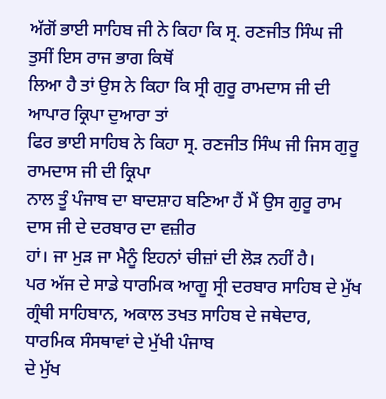ਅੱਗੋਂ ਭਾਈ ਸਾਹਿਬ ਜੀ ਨੇ ਕਿਹਾ ਕਿ ਸ੍ਰ. ਰਣਜੀਤ ਸਿੰਘ ਜੀ ਤੁਸੀਂ ਇਸ ਰਾਜ ਭਾਗ ਕਿਥੋਂ
ਲਿਆ ਹੈ ਤਾਂ ਉਸ ਨੇ ਕਿਹਾ ਕਿ ਸ੍ਰੀ ਗੁਰੂ ਰਾਮਦਾਸ ਜੀ ਦੀ ਆਪਾਰ ਕ੍ਰਿਪਾ ਦੁਆਰਾ ਤਾਂ
ਫਿਰ ਭਾਈ ਸਾਹਿਬ ਨੇ ਕਿਹਾ ਸ੍ਰ. ਰਣਜੀਤ ਸਿੰਘ ਜੀ ਜਿਸ ਗੁਰੂ ਰਾਮਦਾਸ ਜੀ ਦੀ ਕ੍ਰਿਪਾ
ਨਾਲ ਤੂੰ ਪੰਜਾਬ ਦਾ ਬਾਦਸ਼ਾਹ ਬਣਿਆ ਹੈਂ ਮੈਂ ਉਸ ਗੁਰੂ ਰਾਮ ਦਾਸ ਜੀ ਦੇ ਦਰਬਾਰ ਦਾ ਵਜ਼ੀਰ
ਹਾਂ। ਜਾ ਮੁੜ ਜਾ ਮੈਨੂੰ ਇਹਨਾਂ ਚੀਜ਼ਾਂ ਦੀ ਲੋੜ ਨਹੀਂ ਹੈ।
ਪਰ ਅੱਜ ਦੇ ਸਾਡੇ ਧਾਰਮਿਕ ਆਗੂ ਸ੍ਰੀ ਦਰਬਾਰ ਸਾਹਿਬ ਦੇ ਮੁੱਖ
ਗ੍ਰੰਥੀ ਸਾਹਿਬਾਨ, ਅਕਾਲ ਤਖਤ ਸਾਹਿਬ ਦੇ ਜਥੇਦਾਰ, ਧਾਰਮਿਕ ਸੰਸਥਾਵਾਂ ਦੇ ਮੁੱਖੀ ਪੰਜਾਬ
ਦੇ ਮੁੱਖ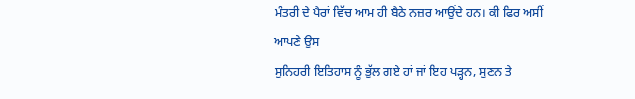ਮੰਤਰੀ ਦੇ ਪੈਰਾਂ ਵਿੱਚ ਆਮ ਹੀ ਬੈਠੇ ਨਜ਼ਰ ਆਉਂਦੇ ਹਨ। ਕੀ ਫਿਰ ਅਸੀਂ ਆਪਣੇ ਉਸ
ਸੁਨਿਹਰੀ ਇਤਿਹਾਸ ਨੂੰ ਭੁੱਲ ਗਏ ਹਾਂ ਜਾਂ ਇਹ ਪੜ੍ਹਨ, ਸੁਣਨ ਤੇ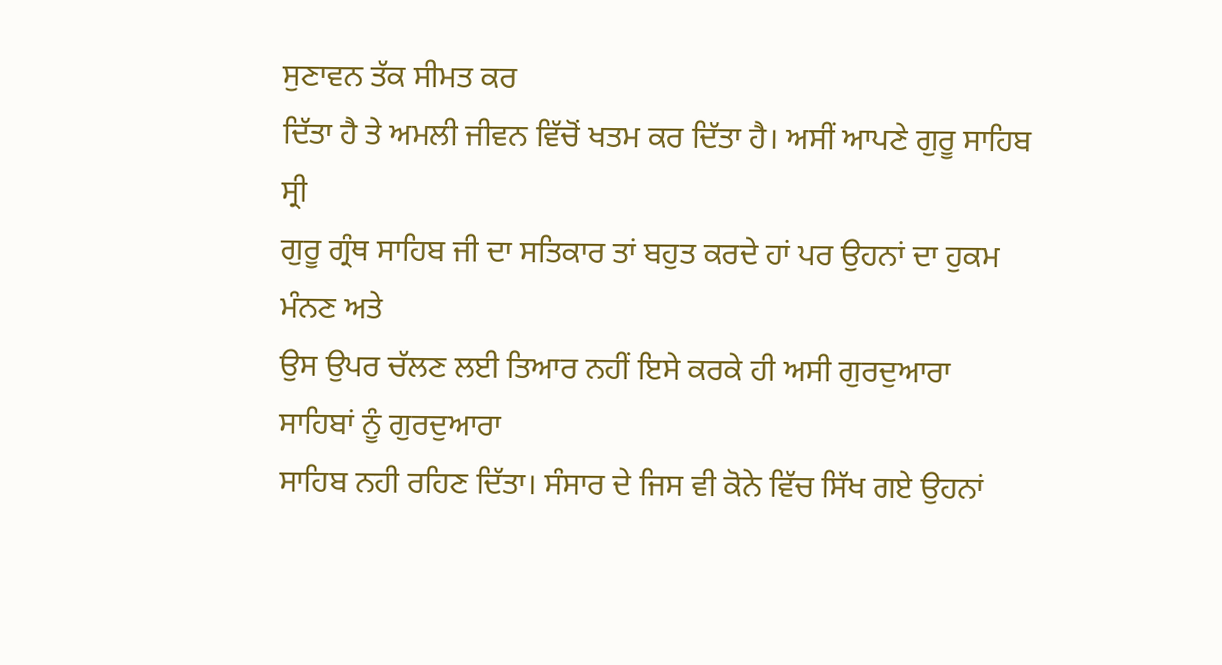ਸੁਣਾਵਨ ਤੱਕ ਸੀਮਤ ਕਰ
ਦਿੱਤਾ ਹੈ ਤੇ ਅਮਲੀ ਜੀਵਨ ਵਿੱਚੋਂ ਖਤਮ ਕਰ ਦਿੱਤਾ ਹੈ। ਅਸੀਂ ਆਪਣੇ ਗੁਰੂ ਸਾਹਿਬ ਸ੍ਰੀ
ਗੁਰੂ ਗ੍ਰੰਥ ਸਾਹਿਬ ਜੀ ਦਾ ਸਤਿਕਾਰ ਤਾਂ ਬਹੁਤ ਕਰਦੇ ਹਾਂ ਪਰ ਉਹਨਾਂ ਦਾ ਹੁਕਮ ਮੰਨਣ ਅਤੇ
ਉਸ ਉਪਰ ਚੱਲਣ ਲਈ ਤਿਆਰ ਨਹੀਂ ਇਸੇ ਕਰਕੇ ਹੀ ਅਸੀ ਗੁਰਦੁਆਰਾ ਸਾਹਿਬਾਂ ਨੂੰ ਗੁਰਦੁਆਰਾ
ਸਾਹਿਬ ਨਹੀ ਰਹਿਣ ਦਿੱਤਾ। ਸੰਸਾਰ ਦੇ ਜਿਸ ਵੀ ਕੋਨੇ ਵਿੱਚ ਸਿੱਖ ਗਏ ਉਹਨਾਂ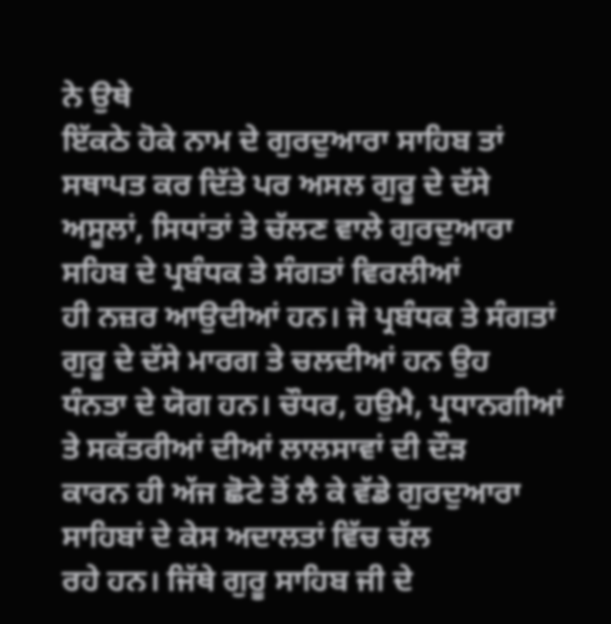ਨੇ ਉਥੇ
ਇੱਕਠੇ ਹੋਕੇ ਨਾਮ ਦੇ ਗੁਰਦੁਆਰਾ ਸਾਹਿਬ ਤਾਂ ਸਥਾਪਤ ਕਰ ਦਿੱਤੇ ਪਰ ਅਸਲ ਗੁਰੂ ਦੇ ਦੱਸੇ
ਅਸੂਲਾਂ, ਸਿਧਾਂਤਾਂ ਤੇ ਚੱਲਣ ਵਾਲੇ ਗੁਰਦੁਆਰਾ ਸਹਿਬ ਦੇ ਪ੍ਰਬੰਧਕ ਤੇ ਸੰਗਤਾਂ ਵਿਰਲੀਆਂ
ਹੀ ਨਜ਼ਰ ਆਉਦੀਆਂ ਹਨ। ਜੋ ਪ੍ਰਬੰਧਕ ਤੇ ਸੰਗਤਾਂ ਗੁਰੂ ਦੇ ਦੱਸੇ ਮਾਰਗ ਤੇ ਚਲਦੀਆਂ ਹਨ ਉਹ
ਧੰਨਤਾ ਦੇ ਯੋਗ ਹਨ। ਚੌਧਰ, ਹਉਮੈ, ਪ੍ਰਧਾਨਗੀਆਂ ਤੇ ਸਕੱਤਰੀਆਂ ਦੀਆਂ ਲਾਲਸਾਵਾਂ ਦੀ ਦੌੜ
ਕਾਰਨ ਹੀ ਅੱਜ ਛੋਟੇ ਤੋਂ ਲੈ ਕੇ ਵੱਡੇ ਗੁਰਦੁਆਰਾ ਸਾਹਿਬਾਂ ਦੇ ਕੇਸ ਅਦਾਲਤਾਂ ਵਿੱਚ ਚੱਲ
ਰਹੇ ਹਨ। ਜਿੱਥੇ ਗੁਰੂ ਸਾਹਿਬ ਜੀ ਦੇ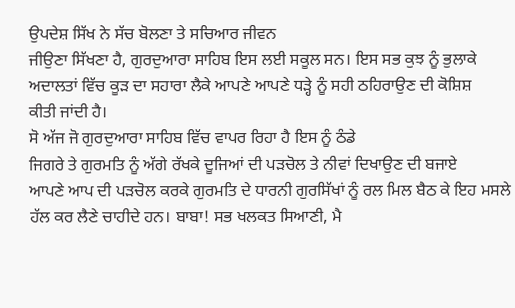ਉਪਦੇਸ਼ ਸਿੱਖ ਨੇ ਸੱਚ ਬੋਲਣਾ ਤੇ ਸਚਿਆਰ ਜੀਵਨ
ਜੀਉਣਾ ਸਿੱਖਣਾ ਹੈ, ਗੁਰਦੁਆਰਾ ਸਾਹਿਬ ਇਸ ਲਈ ਸਕੂਲ ਸਨ। ਇਸ ਸਭ ਕੁਝ ਨੂੰ ਭੁਲਾਕੇ
ਅਦਾਲਤਾਂ ਵਿੱਚ ਕੂੜ ਦਾ ਸਹਾਰਾ ਲੈਕੇ ਆਪਣੇ ਆਪਣੇ ਧੜ੍ਹੇ ਨੂੰ ਸਹੀ ਠਹਿਰਾਉਣ ਦੀ ਕੋਸ਼ਿਸ਼
ਕੀਤੀ ਜਾਂਦੀ ਹੈ।
ਸੋ ਅੱਜ ਜੋ ਗੁਰਦੁਆਰਾ ਸਾਹਿਬ ਵਿੱਚ ਵਾਪਰ ਰਿਹਾ ਹੈ ਇਸ ਨੂੰ ਠੰਡੇ
ਜਿਗਰੇ ਤੇ ਗੁਰਮਤਿ ਨੂੰ ਅੱਗੇ ਰੱਖਕੇ ਦੂਜਿਆਂ ਦੀ ਪੜਚੋਲ ਤੇ ਨੀਵਾਂ ਦਿਖਾਉਣ ਦੀ ਬਜਾਏ
ਆਪਣੇ ਆਪ ਦੀ ਪੜਚੋਲ ਕਰਕੇ ਗੁਰਮਤਿ ਦੇ ਧਾਰਨੀ ਗੁਰਸਿੱਖਾਂ ਨੂੰ ਰਲ ਮਿਲ ਬੈਠ ਕੇ ਇਹ ਮਸਲੇ
ਹੱਲ ਕਰ ਲੈਣੇ ਚਾਹੀਦੇ ਹਨ। ਬਾਬਾ! ਸਭ ਖਲਕਤ ਸਿਆਣੀ, ਮੈ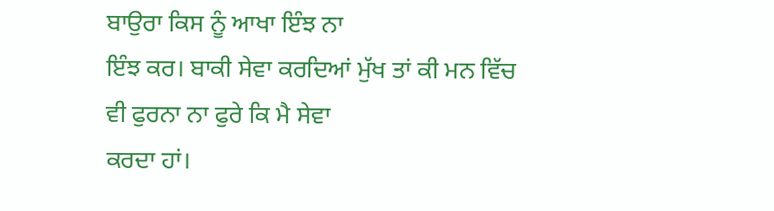ਬਾਉਰਾ ਕਿਸ ਨੂੰ ਆਖਾ ਇੰਝ ਨਾ
ਇੰਝ ਕਰ। ਬਾਕੀ ਸੇਵਾ ਕਰਦਿਆਂ ਮੁੱਖ ਤਾਂ ਕੀ ਮਨ ਵਿੱਚ ਵੀ ਫੁਰਨਾ ਨਾ ਫੁਰੇ ਕਿ ਮੈ ਸੇਵਾ
ਕਰਦਾ ਹਾਂ।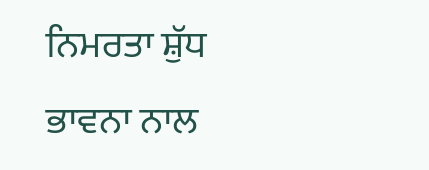ਨਿਮਰਤਾ ਸ਼ੁੱਧ ਭਾਵਨਾ ਨਾਲ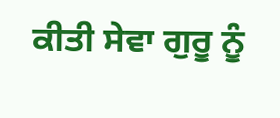ਕੀਤੀ ਸੇਵਾ ਗੁਰੂ ਨੂੰ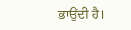ਭਾਉਂਦੀ ਹੈ।